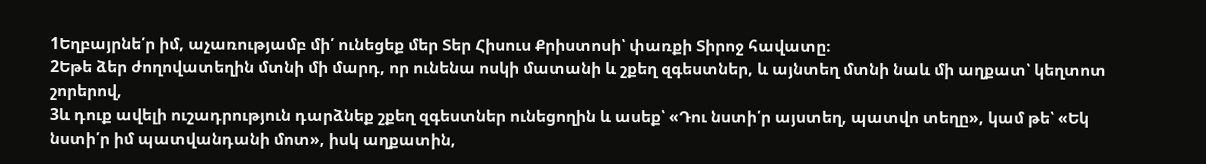1Եղբայրնե՛ր իմ, աչառությամբ մի՛ ունեցեք մեր Տեր Հիսուս Քրիստոսի՝ փառքի Տիրոջ հավատը։
2Եթե ձեր ժողովատեղին մտնի մի մարդ, որ ունենա ոսկի մատանի և շքեղ զգեստներ, և այնտեղ մտնի նաև մի աղքատ՝ կեղտոտ շորերով,
3և դուք ավելի ուշադրություն դարձնեք շքեղ զգեստներ ունեցողին և ասեք՝ «Դու նստի՛ր այստեղ, պատվո տեղը», կամ թե՝ «Եկ նստի՛ր իմ պատվանդանի մոտ», իսկ աղքատին,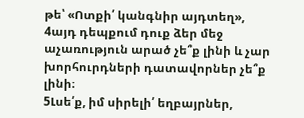թե՝ «Ոտքի՛ կանգնիր այդտեղ»,
4այդ դեպքում դուք ձեր մեջ աչառություն արած չե՞ք լինի և չար խորհուրդների դատավորներ չե՞ք լինի։
5Լսե՛ք, իմ սիրելի՛ եղբայրներ,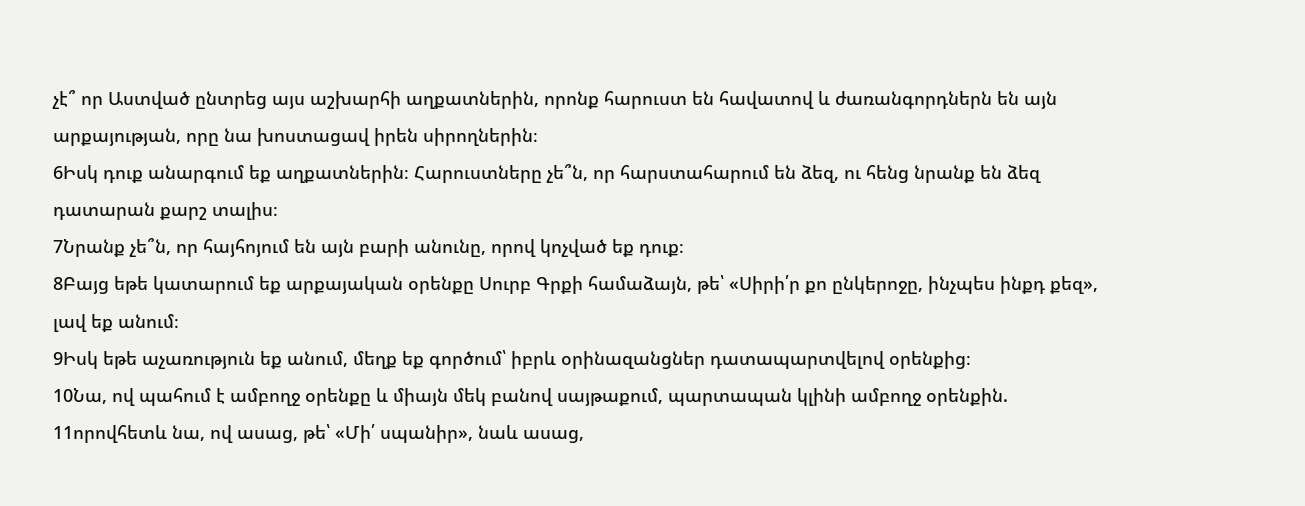չէ՞ որ Աստված ընտրեց այս աշխարհի աղքատներին, որոնք հարուստ են հավատով և ժառանգորդներն են այն արքայության, որը նա խոստացավ իրեն սիրողներին։
6Իսկ դուք անարգում եք աղքատներին։ Հարուստները չե՞ն, որ հարստահարում են ձեզ, ու հենց նրանք են ձեզ դատարան քարշ տալիս։
7Նրանք չե՞ն, որ հայհոյում են այն բարի անունը, որով կոչված եք դուք։
8Բայց եթե կատարում եք արքայական օրենքը Սուրբ Գրքի համաձայն, թե՝ «Սիրի՛ր քո ընկերոջը, ինչպես ինքդ քեզ», լավ եք անում։
9Իսկ եթե աչառություն եք անում, մեղք եք գործում՝ իբրև օրինազանցներ դատապարտվելով օրենքից։
10Նա, ով պահում է ամբողջ օրենքը և միայն մեկ բանով սայթաքում, պարտապան կլինի ամբողջ օրենքին.
11որովհետև նա, ով ասաց, թե՝ «Մի՛ սպանիր», նաև ասաց,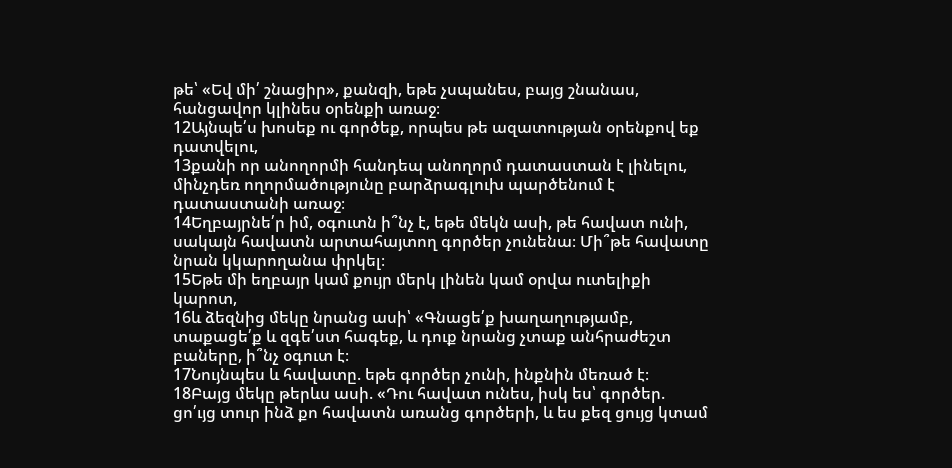թե՝ «Եվ մի՛ շնացիր», քանզի, եթե չսպանես, բայց շնանաս, հանցավոր կլինես օրենքի առաջ։
12Այնպե՛ս խոսեք ու գործեք, որպես թե ազատության օրենքով եք դատվելու,
13քանի որ անողորմի հանդեպ անողորմ դատաստան է լինելու, մինչդեռ ողորմածությունը բարձրագլուխ պարծենում է դատաստանի առաջ։
14Եղբայրնե՛ր իմ, օգուտն ի՞նչ է, եթե մեկն ասի, թե հավատ ունի, սակայն հավատն արտահայտող գործեր չունենա։ Մի՞թե հավատը նրան կկարողանա փրկել։
15Եթե մի եղբայր կամ քույր մերկ լինեն կամ օրվա ուտելիքի կարոտ,
16և ձեզնից մեկը նրանց ասի՝ «Գնացե՛ք խաղաղությամբ, տաքացե՛ք և զգե՛ստ հագեք, և դուք նրանց չտաք անհրաժեշտ բաները, ի՞նչ օգուտ է։
17Նույնպես և հավատը. եթե գործեր չունի, ինքնին մեռած է։
18Բայց մեկը թերևս ասի. «Դու հավատ ունես, իսկ ես՝ գործեր. ցո՛ւյց տուր ինձ քո հավատն առանց գործերի, և ես քեզ ցույց կտամ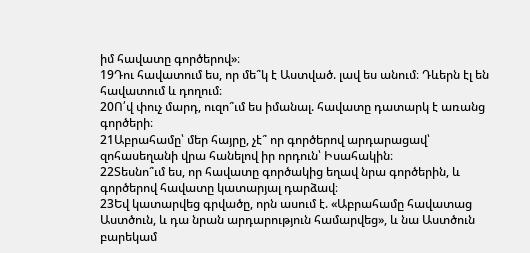իմ հավատը գործերով»։
19Դու հավատում ես, որ մե՞կ է Աստված. լավ ես անում։ Դևերն էլ են հավատում և դողում։
20Ո՛վ փուչ մարդ, ուզո՞ւմ ես իմանալ. հավատը դատարկ է առանց գործերի։
21Աբրահամը՝ մեր հայրը, չէ՞ որ գործերով արդարացավ՝ զոհասեղանի վրա հանելով իր որդուն՝ Իսահակին։
22Տեսնո՞ւմ ես, որ հավատը գործակից եղավ նրա գործերին, և գործերով հավատը կատարյալ դարձավ։
23Եվ կատարվեց գրվածը, որն ասում է. «Աբրահամը հավատաց Աստծուն, և դա նրան արդարություն համարվեց», և նա Աստծուն բարեկամ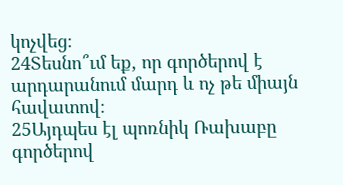կոչվեց։
24Տեսնո՞ւմ եք, որ գործերով է արդարանում մարդ և ոչ թե միայն հավատով։
25Այդպես էլ պոռնիկ Ռախաբը գործերով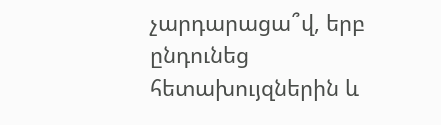չարդարացա՞վ, երբ ընդունեց հետախույզներին և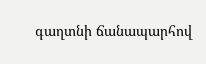գաղտնի ճանապարհով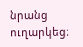նրանց ուղարկեց։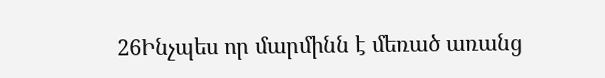26Ինչպես որ մարմինն է մեռած առանց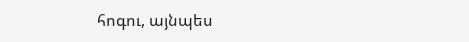հոգու, այնպես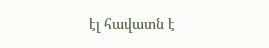էլ հավատն է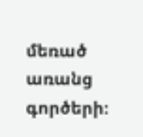մեռած առանց գործերի։